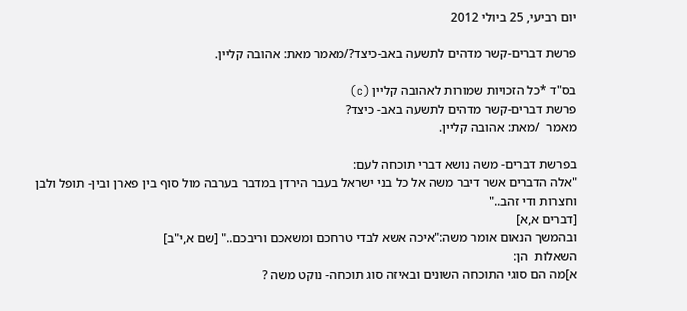יום רביעי, 25 ביולי 2012

פרשת דברים-קשר מדהים לתשעה באב-כיצד?/מאמר מאת: אהובה קליין.

בס"ד *כל הזכויות שמורות לאהובה קליין (c)
פרשת דברים-קשר מדהים לתשעה באב- כיצד?
מאמר  /מאת: אהובה קליין.

בפרשת דברים- משה נושא דברי תוכחה לעם:
"אלה הדברים אשר דיבר משה אל כל בני ישראל בעבר הירדן במדבר בערבה מול סוף בין פארן ובין- תופל ולבן וחצרות ודי זהב.."
[דברים א,א]
ובהמשך הנאום אומר משה:"איכה אשא לבדי טרחכם ומשאכם וריבכם.." [שם א,י"ב]
השאלות  הן:
א]מה הם סוגי התוכחה השונים ובאיזה סוג תוכחה- נוקט משה ?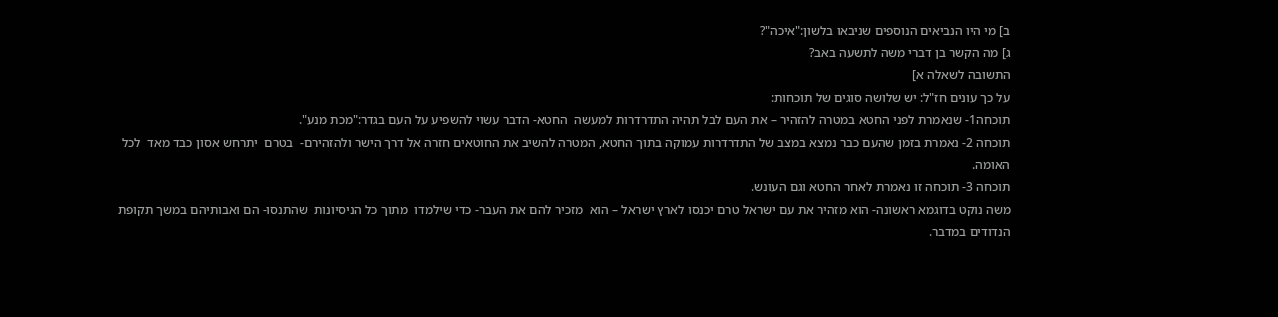ב] מי היו הנביאים הנוספים שניבאו בלשון:"איכה"?
ג] מה הקשר בן דברי משה לתשעה באב?
התשובה לשאלה א]
על כך עונים חז"ל: יש שלושה סוגים של תוכחות:
תוכחה1- שנאמרת לפני החטא במטרה להזהיר – את העם לבל תהיה התדרדרות למעשה  החטא- הדבר עשוי להשפיע על העם בגדר:"מכת מנע".
תוכחה 2- נאמרת בזמן שהעם כבר נמצא במצב של התדרדרות עמוקה בתוך החטא, המטרה להשיב את החוטאים חזרה אל דרך הישר ולהזהירם-  בטרם  יתרחש אסון כבד מאד  לכל האומה.
תוכחה 3- תוכחה זו נאמרת לאחר החטא וגם העונש.
משה נוקט בדוגמא ראשונה- הוא מזהיר את עם ישראל טרם יכנסו לארץ ישראל – הוא  מזכיר להם את העבר- כדי שילמדו  מתוך כל הניסיונות  שהתנסו- הם ואבותיהם במשך תקופת  הנדודים במדבר.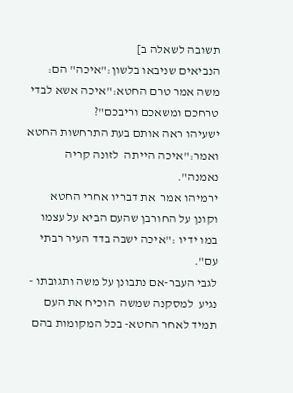תשובה לשאלה ב]
הנביאים שניבאו בלשון:"איכה" הם:
משה אמר טרם החטא:"איכה אשא לבדי טרחכם ומשאכם וריבכם"?
ישעיהו ראה אותם בעת התרחשות החטא ואמר:"איכה הייתה  לזונה קריה נאמנה".
ירמיהו אמר  את דבריו אחרי החטא וקונן על החורבן שהעם הביא על עצמו במו ידיו :"איכה ישבה בדד העיר רבתי עם".
לגבי העבר-אם נתבונן על משה ותגובתו - נגיע  למסקנה שמשה  הוכיח את העם  תמיד לאחר החטא- בכל המקומות בהם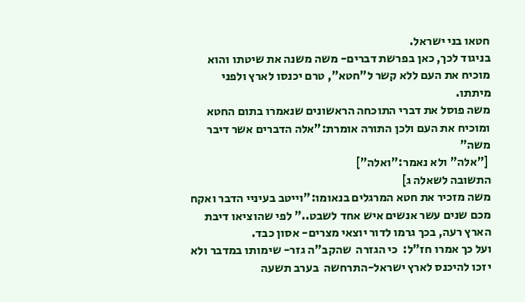חטאו בני ישראל.
בניגוד לכך, כאן בפרשת דברים- משה משנה את שיטתו והוא מוכיח את העם ללא קשר ל"חטא", טרם יכנסו לארץ ולפני מיתתו.
משה פוסל את דברי התוכחה הראשונים שנאמרו בתום החטא ומוכיח את העם ולכן התורה אומרת:"אלה הדברים אשר דיבר משה"
 ["אלה" ולא נאמר:"ואלה"]
התשובה לשאלה ג]
משה מזכיר את חטא המרגלים בנאומו:"וייטב בעיניי הדבר ואקח מכם שנים עשר אנשים איש אחד לשבט.." לפי שהוציאו דיבת הארץ רעה, בכך גרמו לדור יוצאי מצרים- אסון כבד.
ועל כך אמרו חז"ל:  כי הגזרה  שהקב"ה גזר- שימותו במדבר ולא יזכו להיכנס לארץ ישראל-התרחשה  בערב תשעה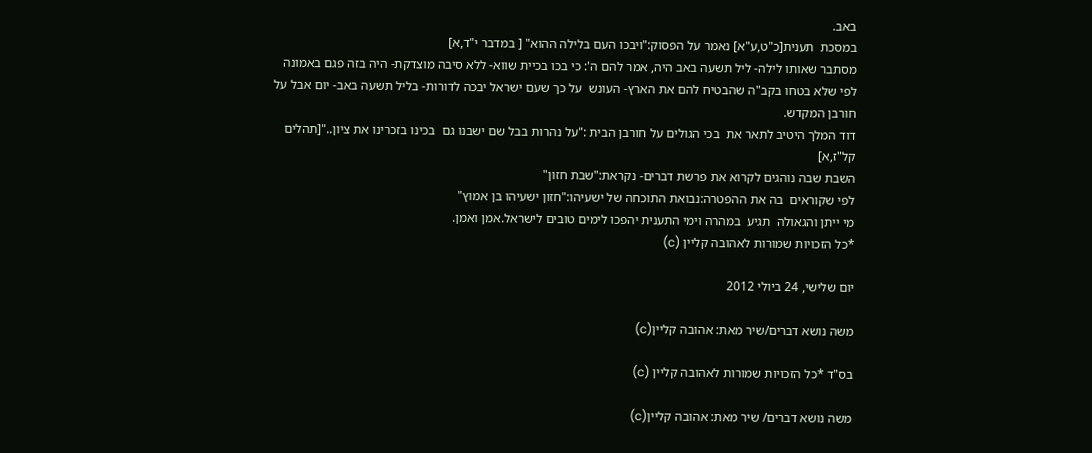באב.
במסכת  תענית[כ"ט,ע"א] נאמר על הפסוק:"ויבכו העם בלילה ההוא" [ במדבר י"ד,א]
מסתבר שאותו לילה- ליל תשעה באב היה, אמר להם ה': כי בכו בכיית שווא- ללא סיבה מוצדקת- היה בזה פגם באמונה לפי שלא בטחו בקב"ה שהבטיח להם את הארץ- העונש  על כך שעם ישראל יבכה לדורות- בליל תשעה באב- יום אבל על חורבן המקדש.
דוד המלך היטיב לתאר את  בכי הגולים על חורבן הבית :"על נהרות בבל שם ישבנו גם  בכינו בזכרינו את ציון.."[תהלים קל"ז,א]
השבת שבה נוהגים לקרוא את פרשת דברים- נקראת:"שבת חזון"
לפי שקוראים  בה את ההפטרה:נבואת התוכחה של ישעיהו:"חזון ישעיהו בן אמוץ"
מי ייתן והגאולה  תגיע  במהרה וימי התענית יהפכו לימים טובים לישראל.אמן ואמן.
*כל הזכויות שמורות לאהובה קליין (c)

יום שלישי, 24 ביולי 2012

משה נושא דברים/שיר מאת: אהובה קליין(c)

בס"ד *כל הזכויות שמורות לאהובה קליין (c)

משה נושא דברים/ שיר מאת: אהובה קליין(c)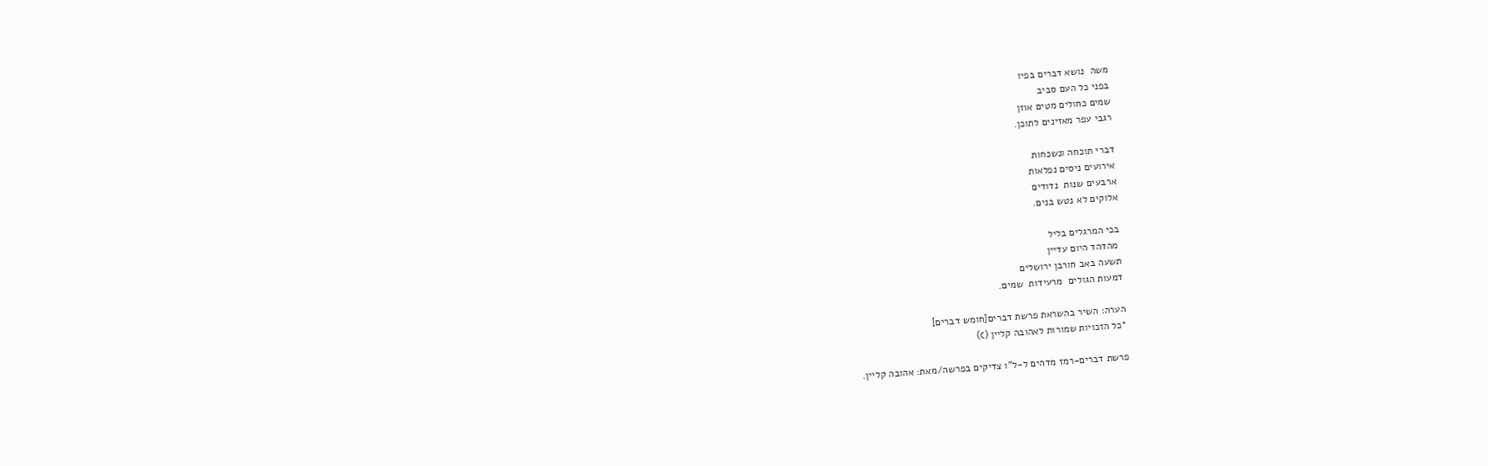משה  נושא דברים בפיו
בפני כל העם סביב
שמים כחולים מטים אוזן
רגבי עפר מאזינים לתוכן.

דברי תוכחה ונשכחות
אירועים ניסים נפלאות
ארבעים שנות  נדודים
אלוקים לא נטש בנים.

בכי המרגלים בליל
 מהדהד היום עדיין
תשעה באב חורבן ירושלים
דמעות הגולים  מרעידות  שמים.

הערה: השיר בהשראת פרשת דברים[חומש דברים]
*כל הזכויות שמורות לאהובה קליין (c)

פרשת דברים-רמז מדהים ל-ל"ו צדיקים בפרשה/מאת: אהובה קליין.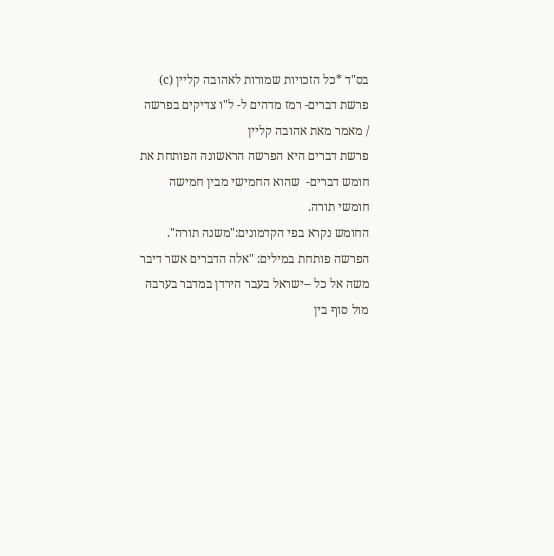בס"ד *כל הזכויות שמורות לאהובה קליין (c)
פרשת דברים- רמז מדהים ל- ל"ו צדיקים בפרשה
/ מאמר מאת אהובה קליין
פרשת דברים היא הפרשה הראשונה הפותחת את חומש דברים-  שהוא החמישי מבין חמישה חומשי תורה.
החומש נקרא בפי הקדמונים:"משנה תורה".
הפרשה פותחת במילים: "אלה הדברים אשר דיבר משה אל כל --ישראל בעבר הירדן במדבר בערבה מול סוף בין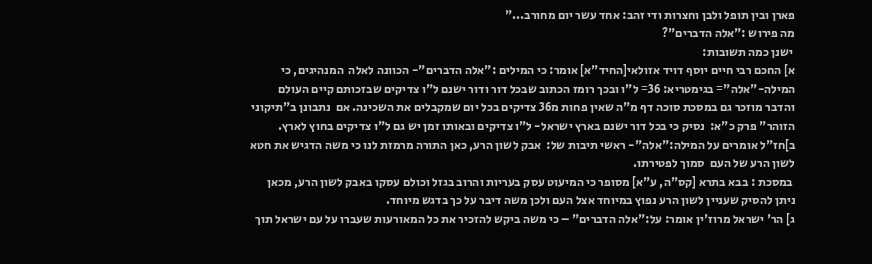פארן ובין תופל ולבן וחצרות ודי זהב: אחד עשר יום מחורב..."
מה פירוש :"אלה הדברים"?
 ישנן כמה תשובות:
א] החכם רבי חיים יוסף דויד אזולאי[החיד"א] אומר: כי המילים :"אלה הדברים"- הכוונה לאלה  המנהיגים, כי המילה-"אלה"= בגימטריא: 36= ל"ו ובכך רומז הכתוב שבכל דור ודור ישנם ל"ו צדיקים שבזכותם קיים העולם והדבר מוזכר גם במסכת סוכה דף מ"ה שאין פחות מ36 צדיקים בכל יום שמקבלים את השכינה. אם  נתבונן ב"תיקוני הזוהר" פרק כ"א:  נסיק כי בכל דור ישנם בארץ ישראל- ל"ו צדיקים ובאותו זמן יש גם ל"ו צדיקים בחוץ לארץ.
ב]חז"ל אומרים על המילה:"אלה"- ראשי תיבות של:  אבק לשון הרע, כאן התורה מרמזת לנו כי משה הדגיש את חטא לשון הרע של העם  סמוך לפטירתו.
 במסכת : בבא בתרא [קס"ה, ע"א] מסופר כי המיעוט עסק בעריות והרוב בגזל וכולם עסקו באבק לשון הרע, מכאן ניתן להסיק שעניין לשון הרע נפוץ במיוחד אצל העם ולכן משה דיבר על כך בדגש מיוחד.
ג] הר' ישראל מרוז'ין אומר: על:"אלה הדברים" – כי משה ביקש להזכיר את כל המאורעות שעברו על עם ישראל תוך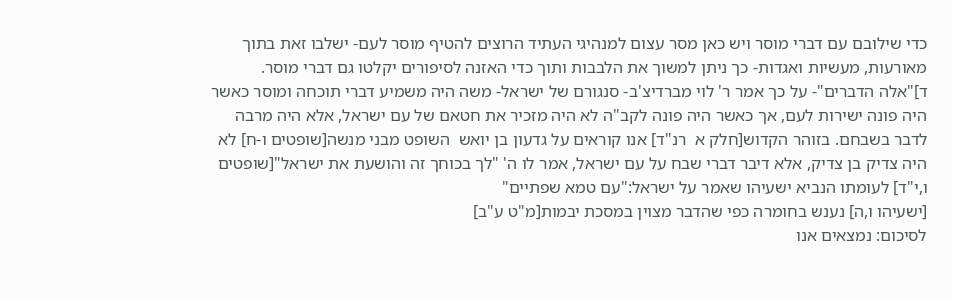כדי שילובם עם דברי מוסר ויש כאן מסר עצום למנהיגי העתיד הרוצים להטיף מוסר לעם- ישלבו זאת בתוך מאורעות, מעשיות ואגדות- כך ניתן למשוך את הלבבות ותוך כדי האזנה לסיפורים יקלטו גם דברי מוסר.
ד]"אלה הדברים"- על כך אמר ר' לוי מברדיצ'ב- סנגורם של ישראל- משה היה משמיע דברי תוכחה ומוסר כאשר היה פונה ישירות לעם, אך כאשר היה פונה לקב"ה לא היה מזכיר את חטאם של עם ישראל, אלא היה מרבה לדבר בשבחם. בזוהר הקדוש[חלק א  רנ"ד] אנו קוראים על גדעון בן יואש  השופט מבני מנשה[שופטים ו-ח] לא היה צדיק בן צדיק, אלא דיבר דברי שבח על עם ישראל, אמר לו ה' "לך בכוחך זה והושעת את ישראל"[שופטים ו,י"ד] לעומתו הנביא ישעיהו שאמר על ישראל:"עם טמא שפתיים"
[ישעיהו ו,ה] נענש בחומרה כפי שהדבר מצוין במסכת יבמות[מ"ט ע"ב]
לסיכום: נמצאים אנו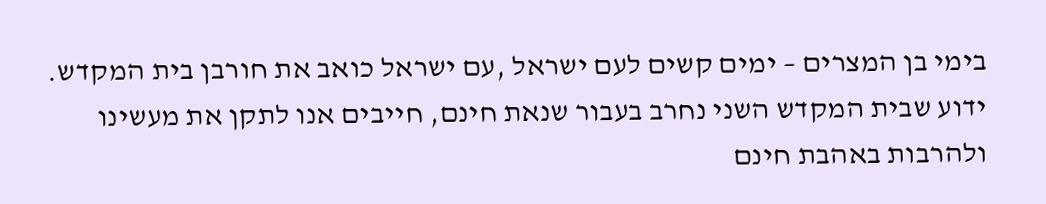בימי בן המצרים – ימים קשים לעם ישראל ,עם ישראל כואב את חורבן בית המקדש.
ידוע שבית המקדש השני נחרב בעבור שנאת חינם, חייבים אנו לתקן את מעשינו ולהרבות באהבת חינם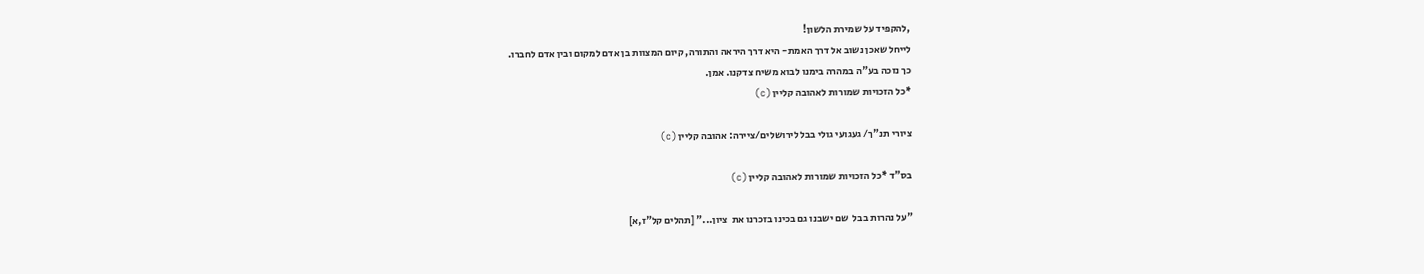,להקפיד על שמירת הלשון!
לייחל שאכן נשוב אל דרך האמת- היא דרך היראה והתורה, קיום המצוות בן אדם למקום ובין אדם לחברו.
כך נזכה בע"ה במהרה בימנו לבוא משיח צדקנו. אמן.
*כל הזכויות שמורות לאהובה קליין (c)

ציורי תנ"ך/ געגועי גולי בבל לירושלים/ציירה: אהובה קליין (c)

בס"ד *כל הזכויות שמורות לאהובה קליין (c)

"על נהרות בבל  שם ישבנו גם בכינו בזכרנו את  ציון..." [תהלים קל"ז,א]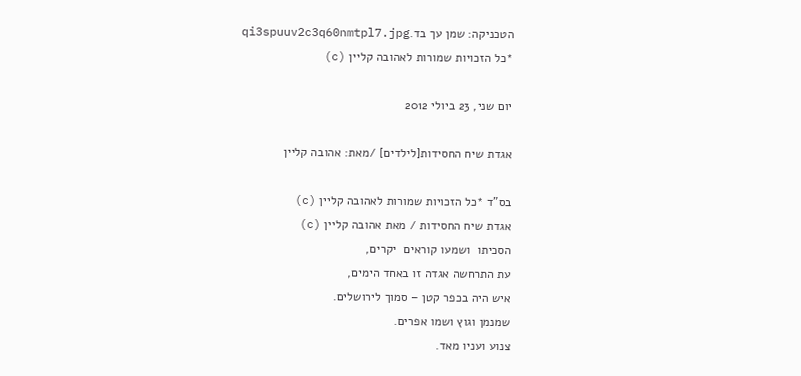הטכניקה: שמן עך בד.qi3spuuv2c3q60nmtpl7.jpg
*כל הזכויות שמורות לאהובה קליין (c)

יום שני, 23 ביולי 2012

אגדת שיח החסידות[לילדים] /מאת: אהובה קליין

בס"ד *כל הזכויות שמורות לאהובה קליין (c)
אגדת שיח החסידות / מאת אהובה קליין (c)
הסכיתו  ושמעו קוראים  יקרים,
עת התרחשה אגדה זו באחד הימים,
איש היה בכפר קטן – סמוך לירושלים.
שמנמן וגוץ ושמו אפרים.
צנוע ועניו מאד.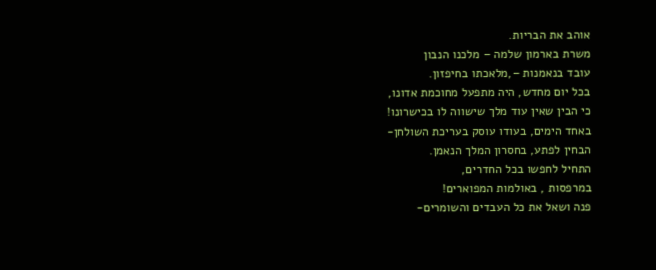אוהב את הבריות.
משרת בארמון שלמה – מלכנו הנבון
עובד בנאמנות –,מלאכתו בחיפזון.
בכל יום מחדש, היה מתפעל מחוכמת אדונו,
כי הבין שאין עוד מלך שישווה לו בכישרונו!
באחד הימים, בעודו עוסק בעריכת השולחן-
הבחין לפתע, בחסרון המלך הנאמן.
התחיל לחפשו בכל החדרים,
במרפסות , באולמות המפוארים!
פנה ושאל את כל העבדים והשומרים-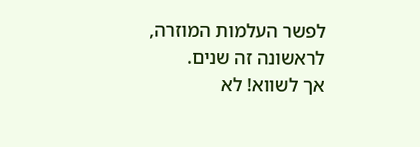לפשר העלמות המוזרה, לראשונה זה שנים.
אך לשווא! לא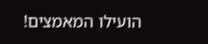הועילו המאמצים!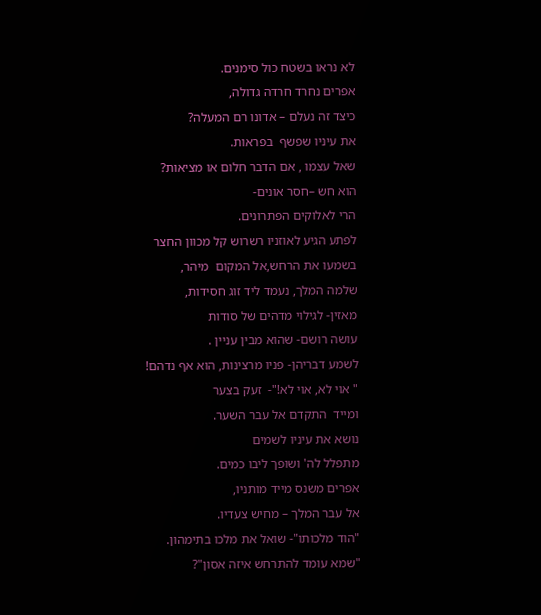לא נראו בשטח כול סימנים.
אפרים נחרד חרדה גדולה,
כיצד זה נעלם – אדונו רם המעלה?
את עיניו שפשף  בפראות.
שאל עצמו , אם הדבר חלום או מציאות?
הוא חש –חסר אונים-
הרי לאלוקים הפתרונים.
לפתע הגיע לאוזניו רשרוש קל מכוון החצר
בשמעו את הרחש,אל המקום  מיהר,
שלמה המלך, נעמד ליד זוג חסידות,
מאזין- לגילוי מדהים של סודות
עושה רושם- שהוא מבין עניין .
לשמע דבריהן- פניו מרצינות, הוא אף נדהם!
" אוי לא, אוי לא!"-  זעק בצער
ומייד  התקדם אל עבר השער.
נושא את עיניו לשמים
מתפלל לה' ושופך ליבו כמים.
אפרים משנס מייד מותניו,
אל עבר המלך – מחיש צעדיו.
"הוד מלכותו"- שואל את מלכו בתימהון.
"שמא עומד להתרחש איזה אסון"?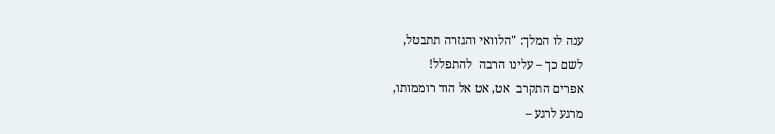ענה לו המלך: "הלוואי והגזרה תתבטל,
לשם כך – עלינו הרבה  להתפלל!
אפרים התקרב  אט, אט אל הוד רוממותו,
מרגע לרגע –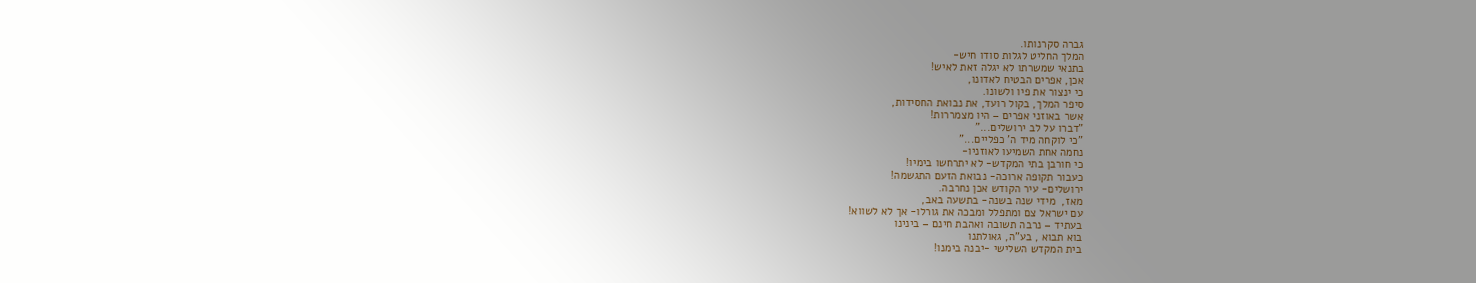גברה סקרנותו.
המלך החליט לגלות סודו חיש-
בתנאי שמשרתו לא יגלה זאת לאיש!
אכן, אפרים הבטיח לאדונו,
כי ינצור את פיו ולשונו.
סיפר המלך, בקול רועד, את נבואת החסידות,
אשר באוזני אפרים – היו מצמררות!
"דברו על לב ירושלים..."
"כי לוקחה מיד ה' כפליים..."
נחמה אחת השמיעו לאוזניו-
כי חורבן בתי המקדש- לא יתרחשו בימיו!
כעבור תקופה ארוכה- נבואת הזעם התגשמה!
ירושלים- עיר הקודש אכן נחרבה.
מאז,  מידי שנה בשנה- בתשעה באב,
עם ישראל צם ומתפלל ומבכה את גורלו- אך לא לשווא!
בעתיד – נרבה תשובה ואהבת חינם – בינינו
בוא תבוא , בע"ה, גאולתנו
בית המקדש השלישי -יבנה בימנו!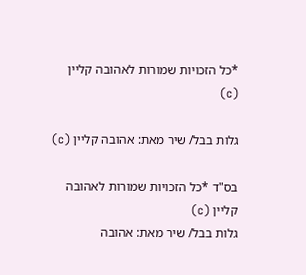*כל הזכויות שמורות לאהובה קליין (c)

גלות בבל/ שיר מאת: אהובה קליין (c)

בס"ד *כל הזכויות שמורות לאהובה קליין (c)
גלות בבל/ שיר מאת: אהובה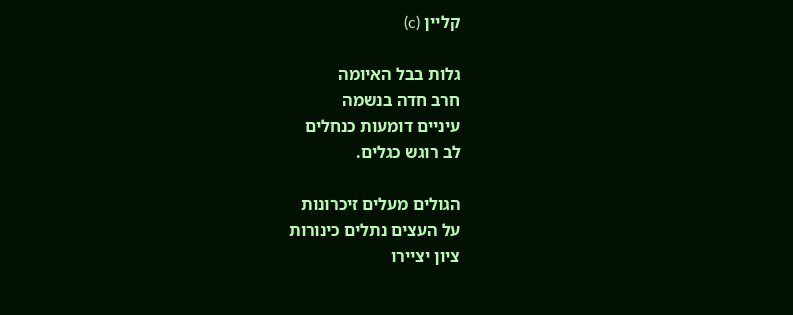קליין (c)

גלות בבל האיומה
חרב חדה בנשמה
עיניים דומעות כנחלים
לב רוגש כגלים.

הגולים מעלים זיכרונות
על העצים נתלים כינורות
ציון יציירו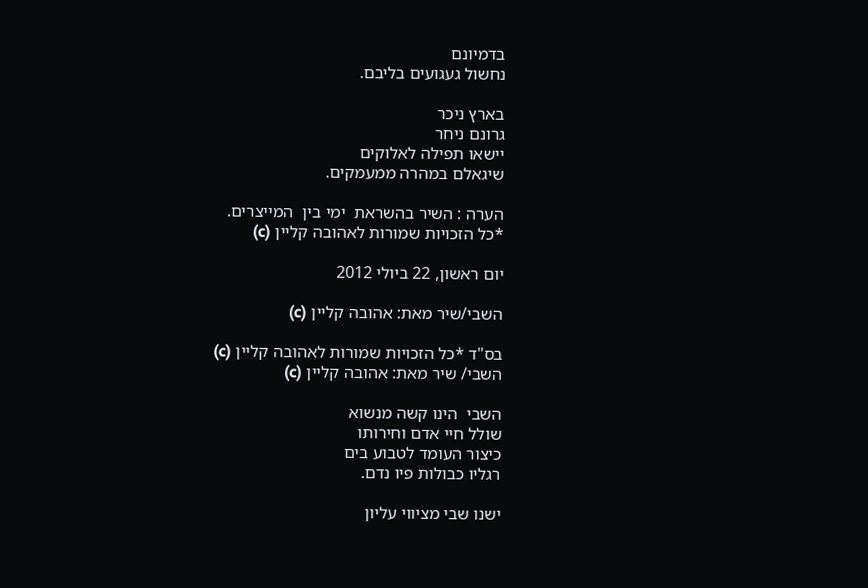בדמיונם
נחשול געגועים בליבם.

בארץ ניכר
גרונם ניחר
יישאו תפילה לאלוקים
שיגאלם במהרה ממעמקים.

הערה : השיר בהשראת  ימי בין  המייצרים.
*כל הזכויות שמורות לאהובה קליין (c)

יום ראשון, 22 ביולי 2012

השבי/שיר מאת: אהובה קליין (c)

בס"ד *כל הזכויות שמורות לאהובה קליין (c)
השבי/ שיר מאת: אהובה קליין (c)

השבי  הינו קשה מנשוא
שולל חיי אדם וחירותו
כיצור העומד לטבוע בים
רגליו כבולות פיו נדם.

ישנו שבי מציווי עליון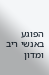הפוגע באנשי ריב ומדון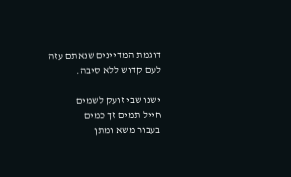דוגמת המדיינים שנאתם עזה
לעם קדוש ללא סיבה.

ישנו שבי זועק לשמים
חייל תמים זך כמים
בעבור משא ומתן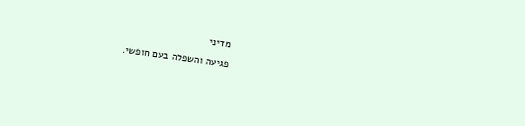מדיני
פגיעה והשפלה בעם חופשי.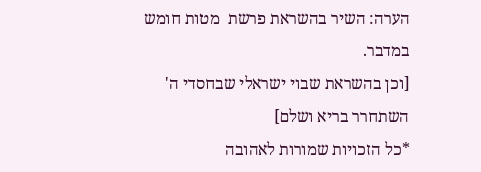הערה: השיר בהשראת פרשת  מטות חומש  במדבר.
[וכן בהשראת שבוי ישראלי שבחסדי ה' השתחרר בריא ושלם]
*כל הזכויות שמורות לאהובה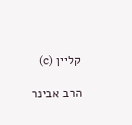קליין (c)

הרב אבינר